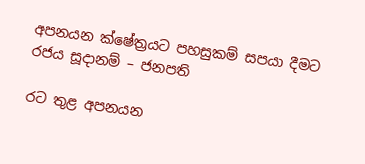අපනයන ක්ෂේත්‍රයට පහසුකම් සපයා දීමට රජය සූදානම් – ජනපති

රට තුළ අපනයන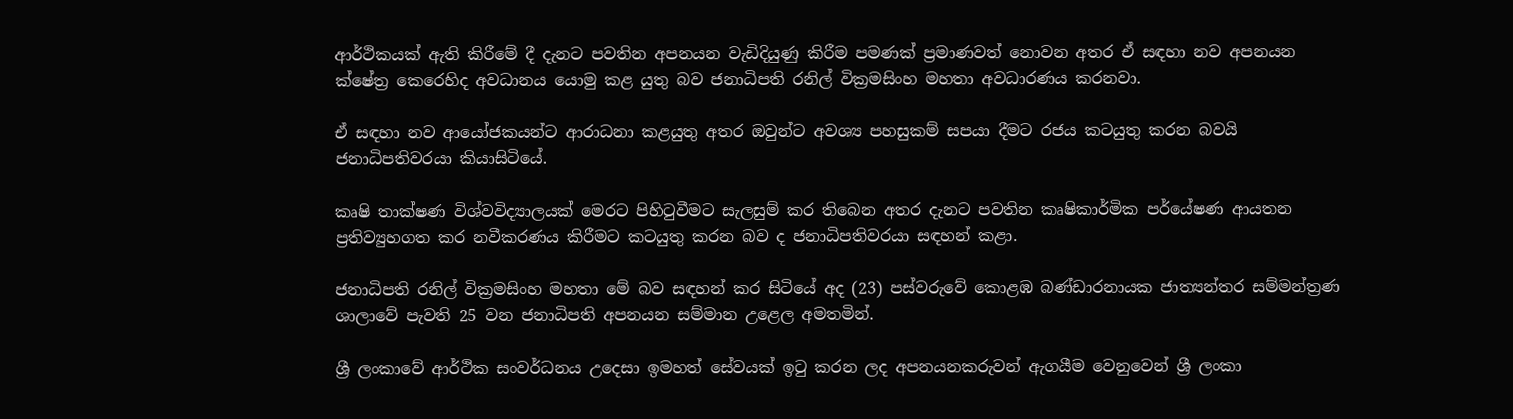ආර්ථිකයක් ඇති කිරීමේ දී දැනට පවතින අපනයන වැඩිදියුණු කිරීම පමණක් ප්‍රමාණවත් නොවන අතර ඒ සඳහා නව අපනයන ක්ෂේත්‍ර කෙරෙහිද අවධානය යොමු කළ යුතු බව ජනාධිපති රනිල් වික්‍රමසිංහ මහතා අවධාරණය කරනවා.

ඒ සඳහා නව ආයෝජකයන්ට ආරාධනා කළයුතු අතර ඔවුන්ට අවශ්‍ය පහසුකම් සපයා දීමට රජය කටයුතු කරන බවයි ජනාධිපතිවරයා කියාසිටියේ.

කෘෂි තාක්ෂණ විශ්වවිද්‍යාලයක් මෙරට පිහිටුවීමට සැලසුම් කර තිබෙන අතර දැනට පවතින කෘෂිකාර්මික පර්යේෂණ ආයතන ප්‍රතිව්‍යුහගත කර නවීකරණය කිරීමට කටයුතු කරන බව ද ජනාධිපතිවරයා සඳහන් කළා.

ජනාධිපති රනිල් වික්‍රමසිංහ මහතා මේ බව සඳහන් කර සිටියේ අද (23) පස්වරුවේ කොළඹ බණ්ඩාරනායක ජාත්‍යන්තර සම්මන්ත්‍රණ ශාලාවේ පැවති 25 වන ජනාධිපති අපනයන සම්මාන උළෙල අමතමින්.

ශ්‍රී ලංකාවේ ආර්ථික සංවර්ධනය උදෙසා ඉමහත් සේවයක් ඉටු කරන ලද අපනයනකරුවන් ඇගයීම වෙනුවෙන් ශ්‍රී ලංකා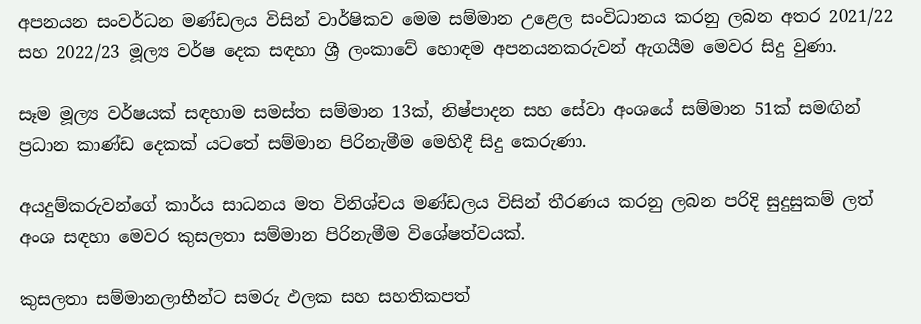අපනයන සංවර්ධන මණ්ඩලය විසින් වාර්ෂිකව මෙම සම්මාන උළෙල සංවිධානය කරනු ලබන අතර 2021/22 සහ 2022/23 මූල්‍ය වර්ෂ දෙක සඳහා ශ්‍රී ලංකාවේ හොඳම අපනයනකරුවන් ඇගයීම මෙවර සිදු වුණා.

සෑම මූල්‍ය වර්ෂයක් සඳහාම සමස්ත සම්මාන 13ක්, නිෂ්පාදන සහ සේවා අංශයේ සම්මාන 51ක් සමඟින් ප්‍රධාන කාණ්ඩ දෙකක් යටතේ සම්මාන පිරිනැමීම මෙහිදී සිදු කෙරුණා.

අයදුම්කරුවන්ගේ කාර්ය සාධනය මත විනිශ්චය මණ්ඩලය විසින් තීරණය කරනු ලබන පරිදි සුදුසුකම් ලත් අංශ සඳහා මෙවර කුසලතා සම්මාන පිරිනැමීම විශේෂත්වයක්.

කුසලතා සම්මානලාභීන්ට සමරු ඵලක සහ සහතිකපත්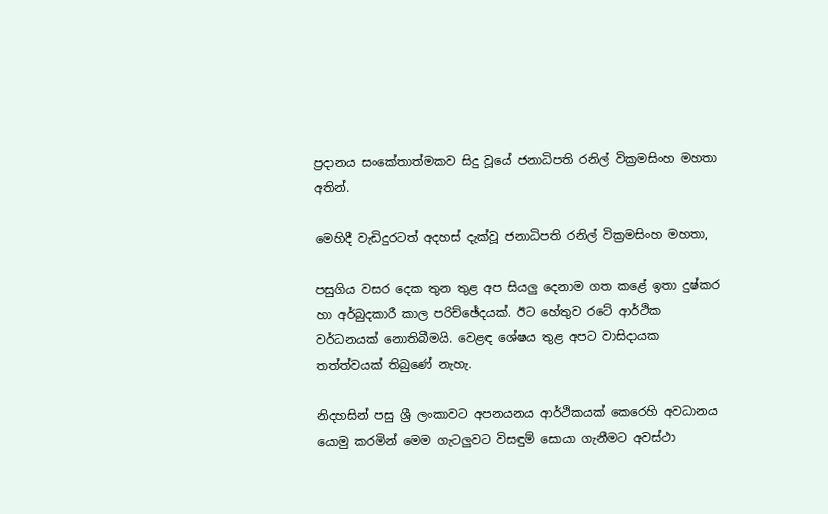ප්‍රදානය සංකේතාත්මකව සිදු වූයේ ජනාධිපති රනිල් වික්‍රමසිංහ මහතා අතින්.

මෙහිදී වැඩිදුරටත් අදහස් දැක්වූ ජනාධිපති රනිල් වික්‍රමසිංහ මහතා,

පසුගිය වසර දෙක තුන තුළ අප සියලු දෙනාම ගත කළේ ඉතා දුෂ්කර හා අර්බුදකාරී කාල පරිච්ඡේදයක්. ඊට හේතුව රටේ ආර්ථික වර්ධනයක් නොතිබීමයි. වෙළඳ ශේෂය තුළ අපට වාසිදායක තත්ත්වයක් තිබුණේ නැහැ.

නිදහසින් පසු ශ්‍රී ලංකාවට අපනයනය ආර්ථිකයක් කෙරෙහි අවධානය යොමු කරමින් මෙම ගැටලුවට විසඳුම් සොයා ගැනීමට අවස්ථා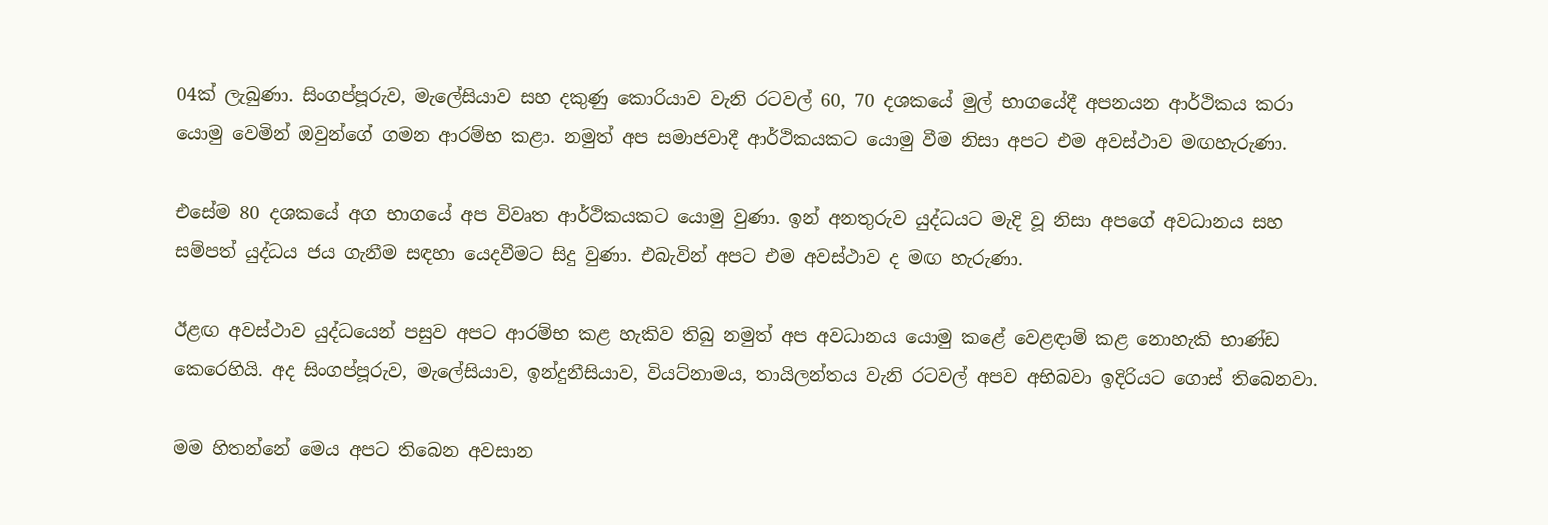04ක් ලැබුණා. සිංගප්පූරුව, මැලේසියාව සහ දකුණු කොරියාව වැනි රටවල් 60, 70 දශකයේ මුල් භාගයේදී අපනයන ආර්ථිකය කරා යොමු වෙමින් ඔවුන්ගේ ගමන ආරම්භ කළා. නමුත් අප සමාජවාදී ආර්ථිකයකට යොමු වීම නිසා අපට එම අවස්ථාව මඟහැරුණා.

එසේම 80 දශකයේ අග භාගයේ අප විවෘත ආර්ථිකයකට යොමු වුණා. ඉන් අනතුරුව යුද්ධයට මැදි වූ නිසා අපගේ අවධානය සහ සම්පත් යුද්ධය ජය ගැනීම සඳහා යෙදවීමට සිදු වුණා. එබැවින් අපට එම අවස්ථාව ද මඟ හැරුණා.

ඊළඟ අවස්ථාව යුද්ධයෙන් පසුව අපට ආරම්භ කළ හැකිව තිබු නමුත් අප අවධානය යොමු කළේ වෙළඳාම් කළ නොහැකි භාණ්ඩ කෙරෙහියි. අද සිංගප්පූරුව, මැලේසියාව, ඉන්දුනීසියාව, වියට්නාමය, තායිලන්තය වැනි රටවල් අපව අභිබවා ඉදිරියට ගොස් තිබෙනවා.

මම හිතන්නේ මෙය අපට තිබෙන අවසාන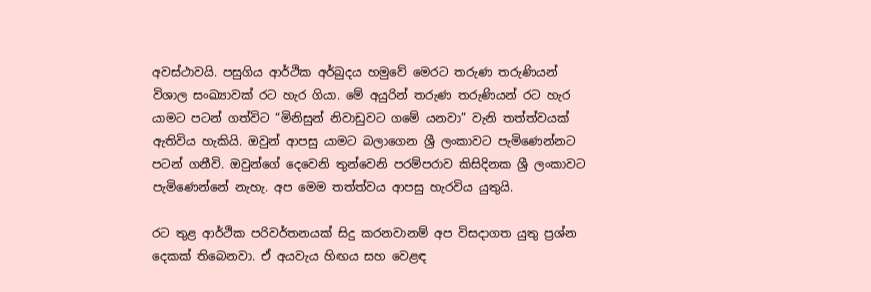අවස්ථාවයි. පසුගිය ආර්ථික අර්බුදය හමුවේ මෙරට තරුණ තරුණියන් විශාල සංඛ්‍යාවක් රට හැර ගියා. මේ අයුරින් තරුණ තරුණියන් රට හැර යාමට පටන් ගත්විට “මිනිසුන් නිවාඩුවට ගමේ යනවා” වැනි තත්ත්වයක් ඇතිවිය හැකියි. ඔවුන් ආපසු යාමට බලාගෙන ශ්‍රී ලංකාවට පැමිණෙන්නට පටන් ගනීවි. ඔවුන්ගේ දෙවෙනි තුන්වෙනි පරම්පරාව කිසිදිනක ශ්‍රී ලංකාවට පැමිණෙන්නේ නැහැ. අප මෙම තත්ත්වය ආපසු හැරවිය යුතුයි.

රට තුළ ආර්ථික පරිවර්තනයක් සිදු කරනවානම් අප විසදාගත යුතු ප්‍රශ්න දෙකක් තිබෙනවා. ඒ අයවැය හිඟය සහ වෙළඳ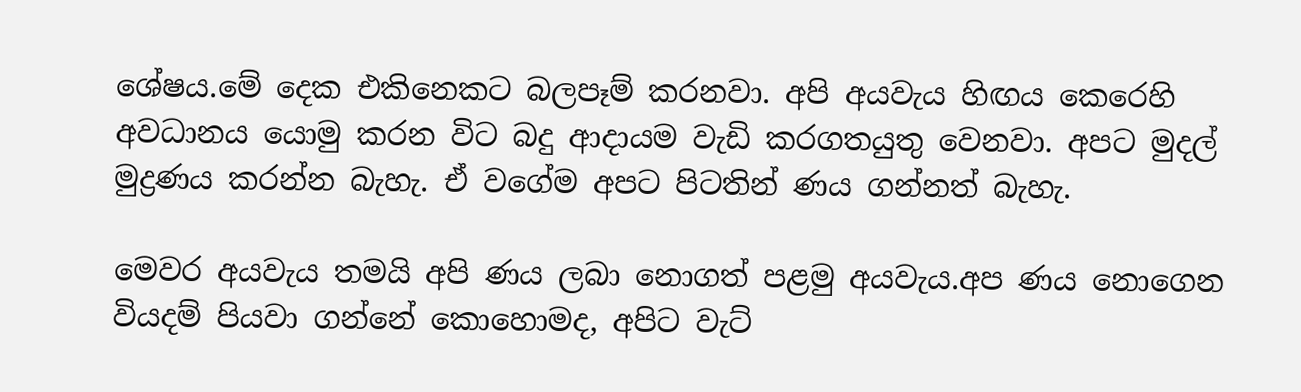ශේෂය.මේ දෙක එකිනෙකට බලපෑම් කරනවා. අපි අයවැය හිඟය කෙරෙහි අවධානය යොමු කරන විට බදු ආදායම වැඩි කරගතයුතු වෙනවා. අපට මුදල් මුද්‍රණය කරන්න බැහැ. ඒ වගේම අපට පිටතින් ණය ගන්නත් බැහැ.

මෙවර අයවැය තමයි අපි ණය ලබා නොගත් පළමු අයවැය.අප ණය නොගෙන වියදම් පියවා ගන්නේ කොහොමද, අපිට වැට්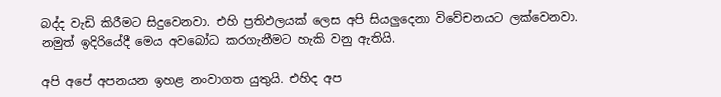බද්ද වැඩි කිරීමට සිදුවෙනවා. එහි ප්‍රතිඵලයක් ලෙස අපි සියලුදෙනා විවේචනයට ලක්වෙනවා. නමුත් ඉදිරියේදී මෙය අවබෝධ කරගැනීමට හැකි වනු ඇතියි.

අපි අපේ අපනයන ඉහළ නංවාගත යුතුයි. එහිද අප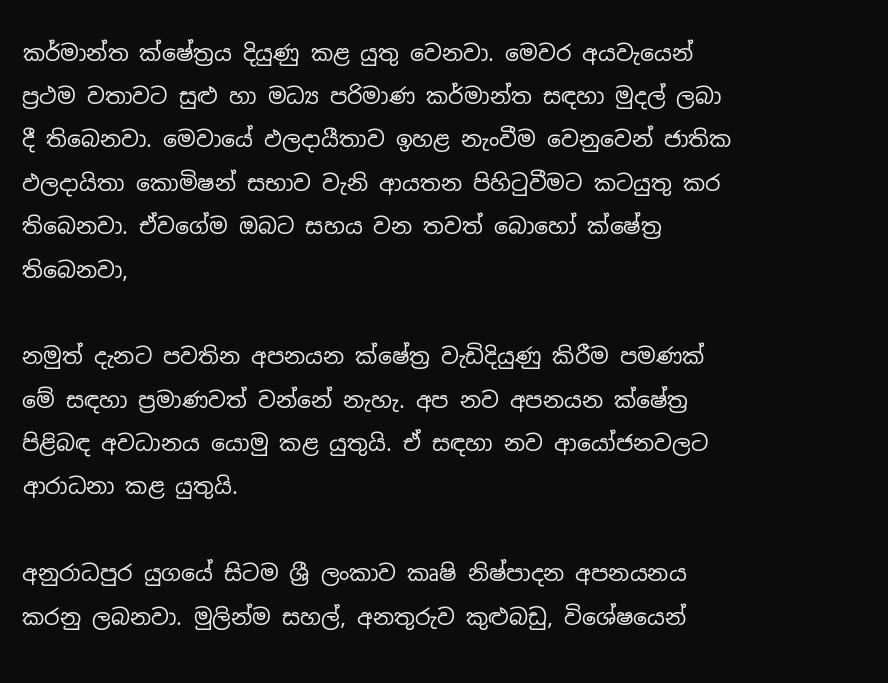කර්මාන්ත ක්ෂේත්‍රය දියුණු කළ යුතු වෙනවා. මෙවර අයවැයෙන් ප්‍රථම වතාවට සුළු හා මධ්‍ය පරිමාණ කර්මාන්ත සඳහා මුදල් ලබා දී තිබෙනවා. මෙවායේ ඵලදායීතාව ඉහළ නැංවීම වෙනුවෙන් ජාතික ඵලදායිතා කොමිෂන් සභාව වැනි ආයතන පිහිටුවීමට කටයුතු කර තිබෙනවා. ඒවගේම ඔබට සහය වන තවත් බොහෝ ක්ෂේත්‍ර තිබෙනවා,

නමුත් දැනට පවතින අපනයන ක්ෂේත්‍ර වැඩිදියුණු කිරීම පමණක් මේ සඳහා ප්‍රමාණවත් වන්නේ නැහැ. අප නව අපනයන ක්ෂේත්‍ර පිළිබඳ අවධානය යොමු කළ යුතුයි. ඒ සඳහා නව ආයෝජනවලට ආරාධනා කළ යුතුයි.

අනුරාධපුර යුගයේ සිටම ශ්‍රී ලංකාව කෘෂි නිෂ්පාදන අපනයනය කරනු ලබනවා. මුලින්ම සහල්, අනතුරුව කුළුබඩු, විශේෂයෙන්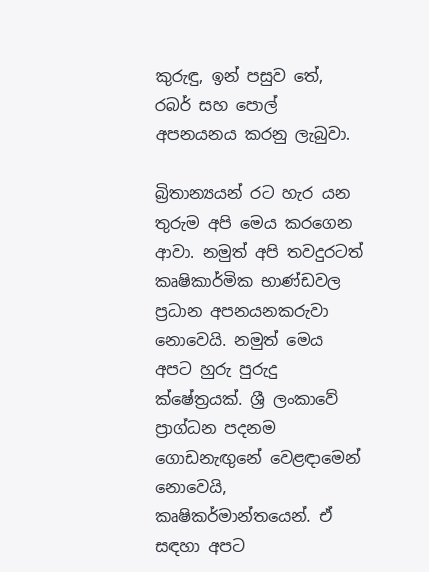කුරුඳු, ඉන් පසුව තේ, රබර් සහ පොල් අපනයනය කරනු ලැබුවා.

බ්‍රිතාන්‍යයන් රට හැර යන තුරුම අපි මෙය කරගෙන ආවා. නමුත් අපි තවදුරටත් කෘෂිකාර්මික භාණ්ඩවල ප්‍රධාන අපනයනකරුවා නොවෙයි. නමුත් මෙය අපට හුරු පුරුදු ක්ෂේත්‍රයක්. ශ්‍රී ලංකාවේ ප්‍රාග්ධන පදනම ගොඩනැඟුනේ වෙළඳාමෙන් නොවෙයි, කෘෂිකර්මාන්තයෙන්. ඒ සඳහා අපට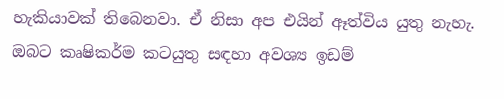හැකියාවක් තිබෙනවා. ඒ නිසා අප එයින් ඈත්විය යුතු නැහැ. ඔබට කෘෂිකර්ම කටයුතු සඳහා අවශ්‍ය ඉඩම්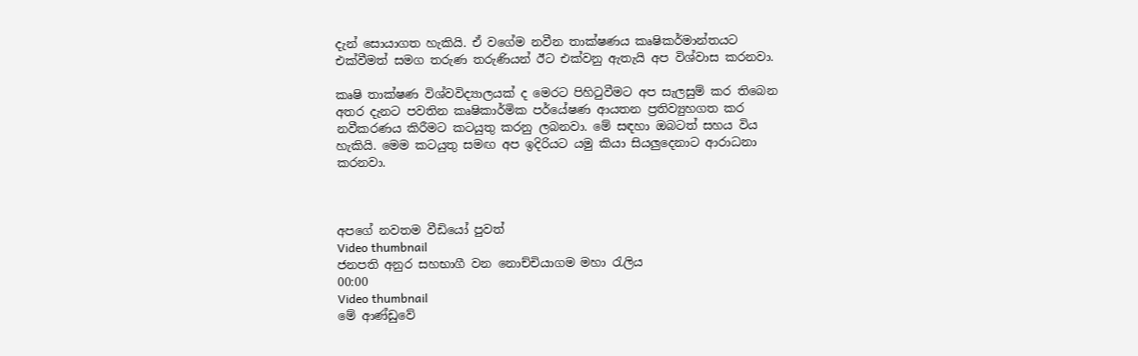දැන් සොයාගත හැකියි. ඒ වගේම නවීන තාක්ෂණය කෘෂිකර්මාන්තයට එක්වීමත් සමග තරුණ තරුණියන් ඊට එක්වනු ඇතැයි අප විශ්වාස කරනවා.

කෘෂි තාක්ෂණ විශ්වවිද්‍යාලයක් ද මෙරට පිහිටුවීමට අප සැලසුම් කර තිබෙන අතර දැනට පවතින කෘෂිකාර්මික පර්යේෂණ ආයතන ප්‍රතිව්‍යුහගත කර නවීකරණය කිරීමට කටයුතු කරනු ලබනවා. මේ සඳහා ඔබටත් සහය විය හැකියි. මෙම කටයුතු සමඟ අප ඉදිරියට යමු කියා සියලුදෙනාට ආරාධනා කරනවා.



අපගේ නවතම වීඩියෝ පුවත්
Video thumbnail
ජනපති අනුර සහභාගී වන නොච්චියාගම මහා රැලිය
00:00
Video thumbnail
මේ ආණ්ඩුවේ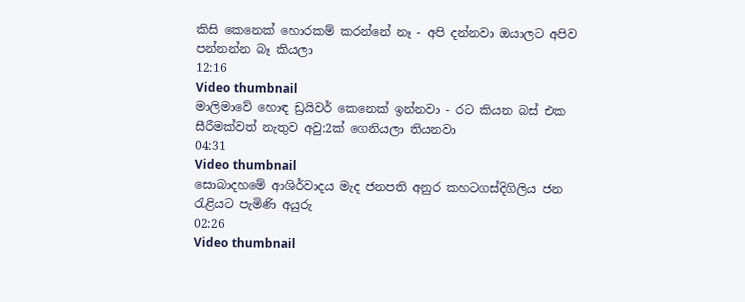කිසි කෙනෙක් හොරකම් කරන්නේ නෑ - අපි දන්නවා ඔයාලට අපිව පන්නන්න බෑ කියලා
12:16
Video thumbnail
මාලිමාවේ හොඳ ඩ්‍රයිවර් කෙනෙක් ඉන්නවා - රට කියන බස් එක සීරීමක්වත් නැතුව අවු:2ක් ගෙනියලා තියනවා
04:31
Video thumbnail
සොබාදහමේ ආශිර්වාදය මැද ජනපති අනුර කහටගස්දිගිලිය ජන රැළියට පැමිණි අයුරු
02:26
Video thumbnail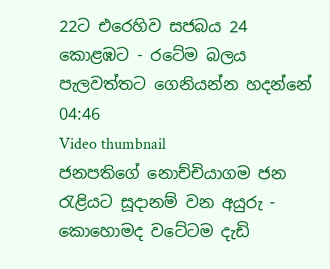22ට එරෙහිව සජබය 24 කොළඹට - රටේම බලය පැලවත්තට ගෙනියන්න හදන්නේ
04:46
Video thumbnail
ජනපතිගේ නොච්චියාගම ජන රැළියට සූදානම් වන අයුරු - කොහොමද වටේටම දැඩි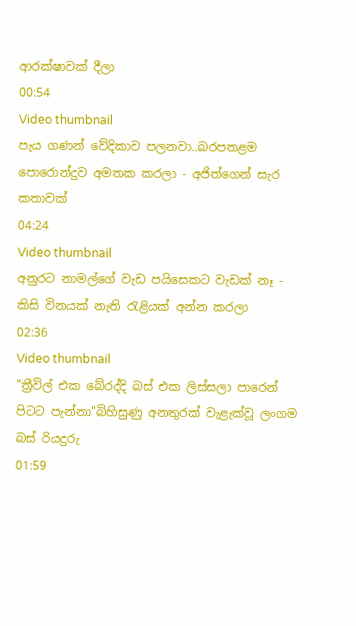ආරක්ෂාවක් දීලා
00:54
Video thumbnail
පැය ගණන් වේදිකාව පලනවා..බරපතළම පොරොන්දුව අමතක කරලා - අජිත්ගෙන් සැර කතාවක්
04:24
Video thumbnail
අනුරට නාමල්ගේ වැඩ පයිසෙකට වැඩක් නෑ - කිසි විනයක් නැති රැළියක් අන්න කරලා
02:36
Video thumbnail
"ත්‍රීවිල් එක බේරද්දි බස් එක ලිස්සලා පාරෙන් පිටට පැන්නා"බිහිසුණු අනතුරක් වැළැක්වූ ලංගම බස් රියදුරු
01:59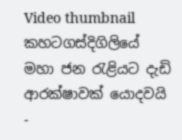Video thumbnail
කහටගස්දිගිලියේ මහා ජන රැළියට දැඩි ආරක්ෂාවක් යොදවයි -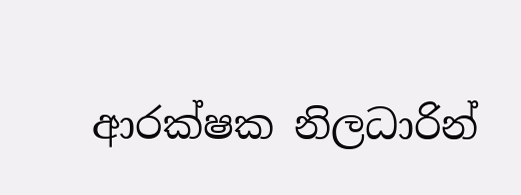ආරක්ෂක නිලධාරින්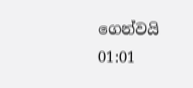ගෙන්වයි
01:01